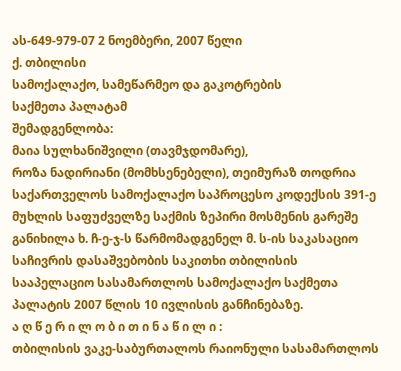ას-649-979-07 2 ნოემბერი, 2007 წელი
ქ. თბილისი
სამოქალაქო, სამეწარმეო და გაკოტრების
საქმეთა პალატამ
შემადგენლობა:
მაია სულხანიშვილი (თავმჯდომარე),
როზა ნადირიანი (მომხსენებელი), თეიმურაზ თოდრია
საქართველოს სამოქალაქო საპროცესო კოდექსის 391-ე მუხლის საფუძველზე საქმის ზეპირი მოსმენის გარეშე განიხილა ხ. ჩ-ე-ჯ-ს წარმომადგენელ მ. ს-ის საკასაციო საჩივრის დასაშვებობის საკითხი თბილისის სააპელაციო სასამართლოს სამოქალაქო საქმეთა პალატის 2007 წლის 10 ივლისის განჩინებაზე.
ა ღ წ ე რ ი ლ ო ბ ი თ ი ნ ა წ ი ლ ი :
თბილისის ვაკე-საბურთალოს რაიონული სასამართლოს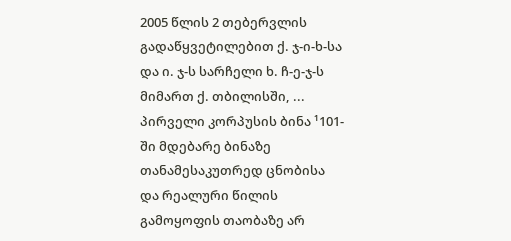2005 წლის 2 თებერვლის გადაწყვეტილებით ქ. ჯ-ი-ხ-სა და ი. ჯ-ს სარჩელი ხ. ჩ-ე-ჯ-ს მიმართ ქ. თბილისში, ... პირველი კორპუსის ბინა ¹101-ში მდებარე ბინაზე თანამესაკუთრედ ცნობისა და რეალური წილის გამოყოფის თაობაზე არ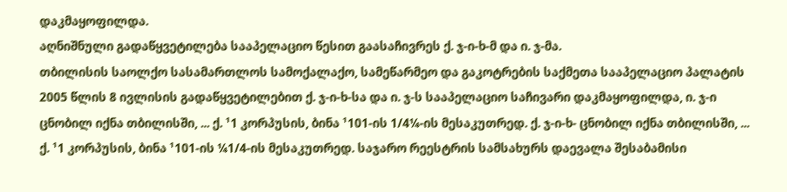დაკმაყოფილდა.
აღნიშნული გადაწყვეტილება სააპელაციო წესით გაასაჩივრეს ქ. ჯ-ი-ხ-მ და ი. ჯ-მა.
თბილისის საოლქო სასამართლოს სამოქალაქო, სამეწარმეო და გაკოტრების საქმეთა სააპელაციო პალატის 2005 წლის 8 ივლისის გადაწყვეტილებით ქ. ჯ-ი-ხ-სა და ი. ჯ-ს სააპელაციო საჩივარი დაკმაყოფილდა, ი. ჯ-ი ცნობილ იქნა თბილისში, ... ქ. ¹1 კორპუსის, ბინა ¹101-ის 1/4¼-ის მესაკუთრედ. ქ. ჯ-ი-ხ- ცნობილ იქნა თბილისში, ... ქ. ¹1 კორპუსის, ბინა ¹101-ის ¼1/4-ის მესაკუთრედ. საჯარო რეესტრის სამსახურს დაევალა შესაბამისი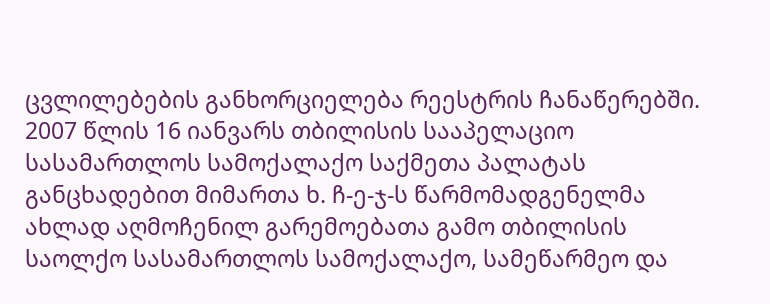ცვლილებების განხორციელება რეესტრის ჩანაწერებში.
2007 წლის 16 იანვარს თბილისის სააპელაციო სასამართლოს სამოქალაქო საქმეთა პალატას განცხადებით მიმართა ხ. ჩ-ე-ჯ-ს წარმომადგენელმა ახლად აღმოჩენილ გარემოებათა გამო თბილისის საოლქო სასამართლოს სამოქალაქო, სამეწარმეო და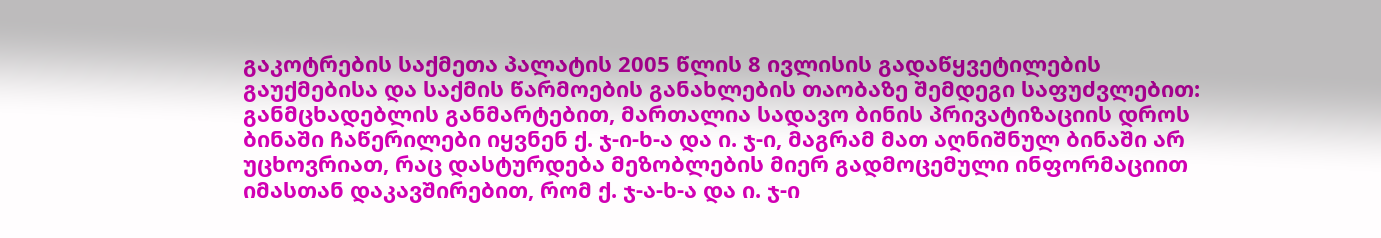გაკოტრების საქმეთა პალატის 2005 წლის 8 ივლისის გადაწყვეტილების გაუქმებისა და საქმის წარმოების განახლების თაობაზე შემდეგი საფუძვლებით: განმცხადებლის განმარტებით, მართალია სადავო ბინის პრივატიზაციის დროს ბინაში ჩაწერილები იყვნენ ქ. ჯ-ი-ხ-ა და ი. ჯ-ი, მაგრამ მათ აღნიშნულ ბინაში არ უცხოვრიათ, რაც დასტურდება მეზობლების მიერ გადმოცემული ინფორმაციით იმასთან დაკავშირებით, რომ ქ. ჯ-ა-ხ-ა და ი. ჯ-ი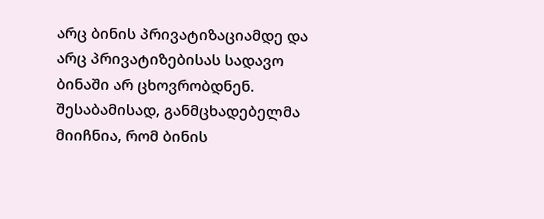არც ბინის პრივატიზაციამდე და არც პრივატიზებისას სადავო ბინაში არ ცხოვრობდნენ. შესაბამისად, განმცხადებელმა მიიჩნია, რომ ბინის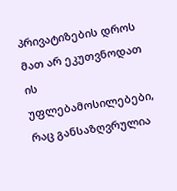პრივატიზების დროს მათ არ ეკუთვნოდათ ის უფლებამოსილებები, რაც განსაზღვრულია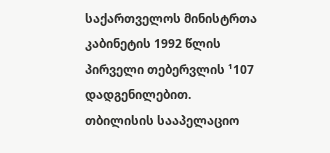საქართველოს მინისტრთა კაბინეტის 1992 წლის პირველი თებერვლის ¹107 დადგენილებით.
თბილისის სააპელაციო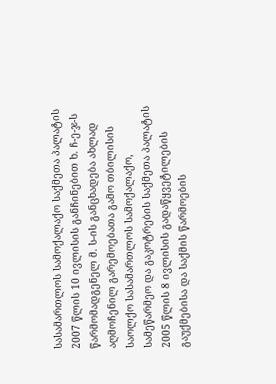სასამართლოს სამოქალაქო საქმეთა პალატის 2007 წლის 10 ივლისის განჩინებით ხ. ჩ-ე-ჯ-ს წარმომადგენელ მ. ს-ის განცხადება ახლად აღმოჩენილ გარემოებათა გამო თბილისის საოლქო სასამართლოს სამოქალაქო, სამეწარმეო და გაკოტრების საქმეთა პალატის 2005 წლის 8 ივლისის გადაწყვეტილების გაუქმებისა და საქმის წარმოების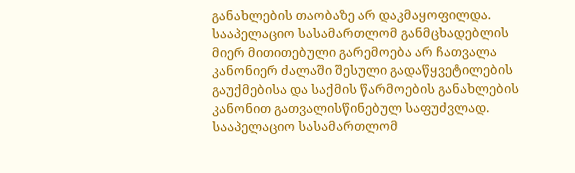განახლების თაობაზე არ დაკმაყოფილდა.
სააპელაციო სასამართლომ განმცხადებლის მიერ მითითებული გარემოება არ ჩათვალა კანონიერ ძალაში შესული გადაწყვეტილების გაუქმებისა და საქმის წარმოების განახლების კანონით გათვალისწინებულ საფუძვლად.
სააპელაციო სასამართლომ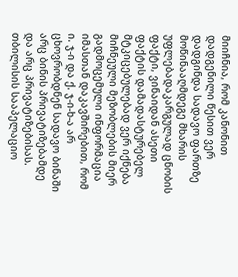მიიჩნია, რომ კანონით დადგენილი წესით ვერ დადგინდა სადავო ფართზე მოწინააღმდეგე მხარის უფლებადაკარგულად ცნობის ფაქტი, ვინაიდან ასეთი ფაქტის დამადასტურებელ მტკიცებულებად ვერ იქნება მიჩნეული მეზობლების მიერ გადმოცემული ინფორმაცია იმასთან დაკავშირებით, რომ ი. ჯ-ი და ქ. ჯ-ი-ხ-ა არ ცხოვრობდნენ სადავო ბინაში არც ბინის პრივატიზებამდე და არც პრივატიზებისას.
თბილისის სააპელაციო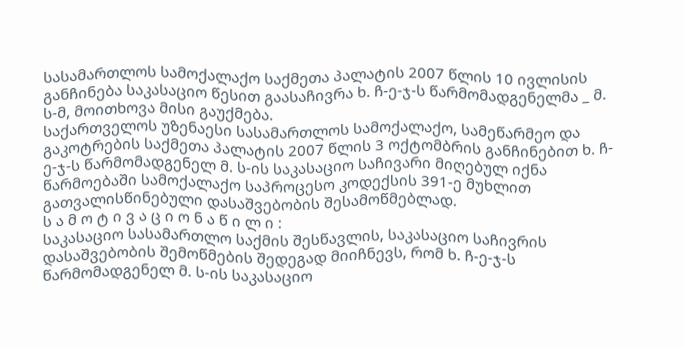სასამართლოს სამოქალაქო საქმეთა პალატის 2007 წლის 10 ივლისის განჩინება საკასაციო წესით გაასაჩივრა ხ. ჩ-ე-ჯ-ს წარმომადგენელმა _ მ. ს-მ, მოითხოვა მისი გაუქმება.
საქართველოს უზენაესი სასამართლოს სამოქალაქო, სამეწარმეო და გაკოტრების საქმეთა პალატის 2007 წლის 3 ოქტომბრის განჩინებით ხ. ჩ-ე-ჯ-ს წარმომადგენელ მ. ს-ის საკასაციო საჩივარი მიღებულ იქნა წარმოებაში სამოქალაქო საპროცესო კოდექსის 391-ე მუხლით გათვალისწინებული დასაშვებობის შესამოწმებლად.
ს ა მ ო ტ ი ვ ა ც ი ო ნ ა წ ი ლ ი :
საკასაციო სასამართლო საქმის შესწავლის, საკასაციო საჩივრის დასაშვებობის შემოწმების შედეგად მიიჩნევს, რომ ხ. ჩ-ე-ჯ-ს წარმომადგენელ მ. ს-ის საკასაციო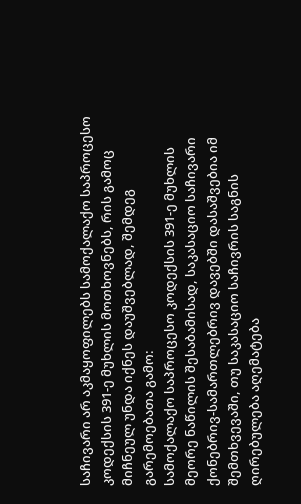საჩივარი არ აკმაყოფილებს სამოქალაქო საპროცესო კოდექსის 391-ე მუხლის მოთხოვნებს, რის გამოც მიჩნეულ უნდა იქნეს დაუშვებლად, შემდეგ გარემოებათა გამო:
სამოქალაქო საპროცესო კოდექსის 391-ე მუხლის მეორე ნაწილის შესაბამისად, საკასაციო საჩივარი ქონებრივ-სამართლებრივ დავებში დასაშვებია იმ შემთხვევაში, თუ საკასაციო საჩივრის საგნის ღირებულება აღემატება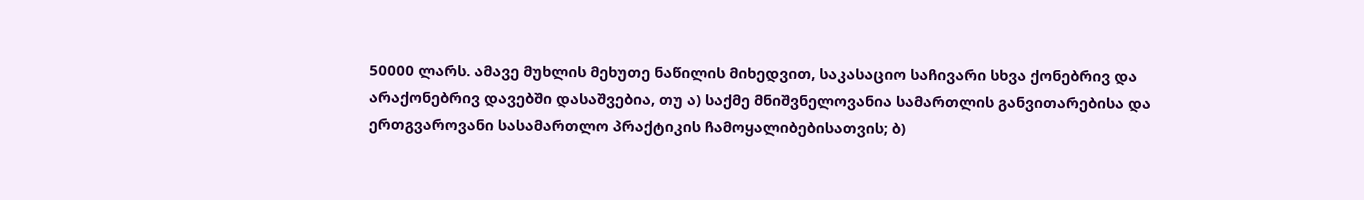50000 ლარს. ამავე მუხლის მეხუთე ნაწილის მიხედვით, საკასაციო საჩივარი სხვა ქონებრივ და არაქონებრივ დავებში დასაშვებია, თუ ა) საქმე მნიშვნელოვანია სამართლის განვითარებისა და ერთგვაროვანი სასამართლო პრაქტიკის ჩამოყალიბებისათვის; ბ)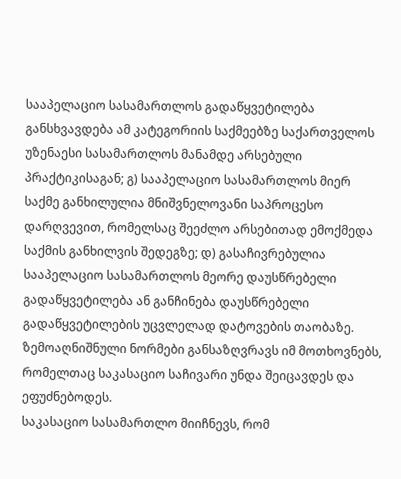სააპელაციო სასამართლოს გადაწყვეტილება განსხვავდება ამ კატეგორიის საქმეებზე საქართველოს უზენაესი სასამართლოს მანამდე არსებული პრაქტიკისაგან; გ) სააპელაციო სასამართლოს მიერ საქმე განხილულია მნიშვნელოვანი საპროცესო დარღვევით, რომელსაც შეეძლო არსებითად ემოქმედა საქმის განხილვის შედეგზე; დ) გასაჩივრებულია სააპელაციო სასამართლოს მეორე დაუსწრებელი გადაწყვეტილება ან განჩინება დაუსწრებელი გადაწყვეტილების უცვლელად დატოვების თაობაზე. ზემოაღნიშნული ნორმები განსაზღვრავს იმ მოთხოვნებს, რომელთაც საკასაციო საჩივარი უნდა შეიცავდეს და ეფუძნებოდეს.
საკასაციო სასამართლო მიიჩნევს, რომ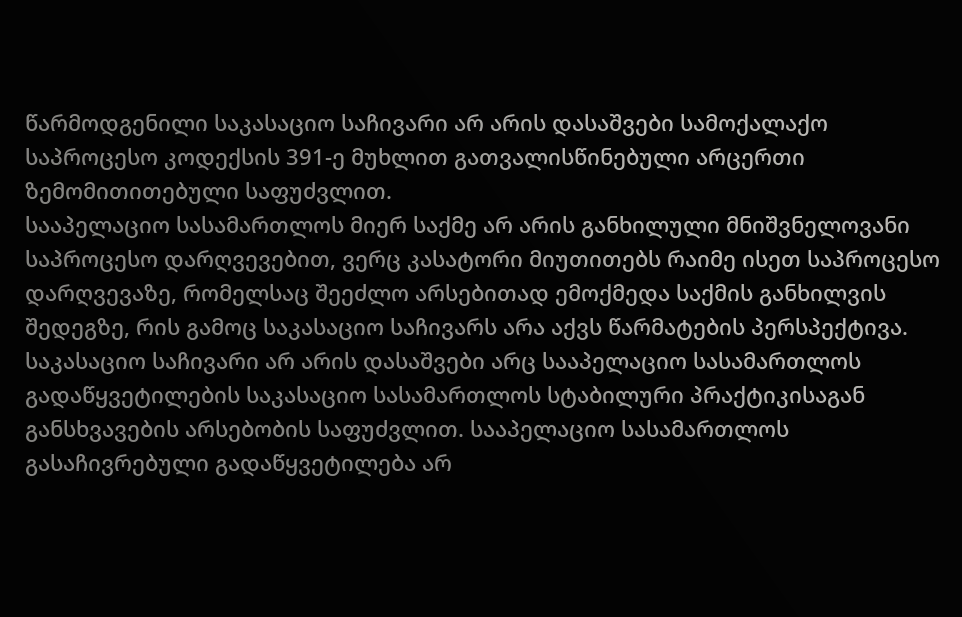წარმოდგენილი საკასაციო საჩივარი არ არის დასაშვები სამოქალაქო საპროცესო კოდექსის 391-ე მუხლით გათვალისწინებული არცერთი ზემომითითებული საფუძვლით.
სააპელაციო სასამართლოს მიერ საქმე არ არის განხილული მნიშვნელოვანი საპროცესო დარღვევებით, ვერც კასატორი მიუთითებს რაიმე ისეთ საპროცესო დარღვევაზე, რომელსაც შეეძლო არსებითად ემოქმედა საქმის განხილვის შედეგზე, რის გამოც საკასაციო საჩივარს არა აქვს წარმატების პერსპექტივა.
საკასაციო საჩივარი არ არის დასაშვები არც სააპელაციო სასამართლოს გადაწყვეტილების საკასაციო სასამართლოს სტაბილური პრაქტიკისაგან განსხვავების არსებობის საფუძვლით. სააპელაციო სასამართლოს გასაჩივრებული გადაწყვეტილება არ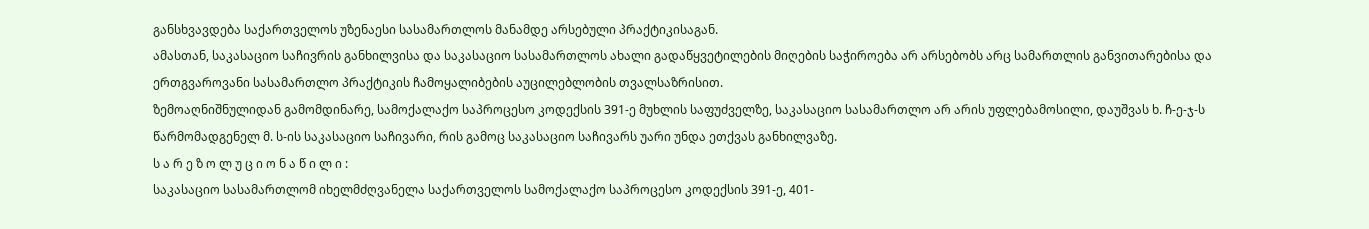განსხვავდება საქართველოს უზენაესი სასამართლოს მანამდე არსებული პრაქტიკისაგან.
ამასთან, საკასაციო საჩივრის განხილვისა და საკასაციო სასამართლოს ახალი გადაწყვეტილების მიღების საჭიროება არ არსებობს არც სამართლის განვითარებისა და ერთგვაროვანი სასამართლო პრაქტიკის ჩამოყალიბების აუცილებლობის თვალსაზრისით.
ზემოაღნიშნულიდან გამომდინარე, სამოქალაქო საპროცესო კოდექსის 391-ე მუხლის საფუძველზე, საკასაციო სასამართლო არ არის უფლებამოსილი, დაუშვას ხ. ჩ-ე-ჯ-ს წარმომადგენელ მ. ს-ის საკასაციო საჩივარი, რის გამოც საკასაციო საჩივარს უარი უნდა ეთქვას განხილვაზე.
ს ა რ ე ზ ო ლ უ ც ი ო ნ ა წ ი ლ ი :
საკასაციო სასამართლომ იხელმძღვანელა საქართველოს სამოქალაქო საპროცესო კოდექსის 391-ე, 401-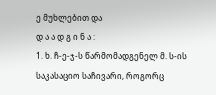ე მუხლებით და
დ ა ა დ გ ი ნ ა :
1. ხ. ჩ-ე-ჯ-ს წარმომადგენელ მ. ს-ის საკასაციო საჩივარი, როგორც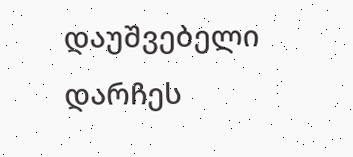დაუშვებელი დარჩეს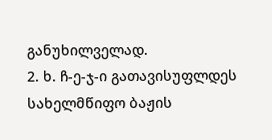განუხილველად.
2. ხ. ჩ-ე-ჯ-ი გათავისუფლდეს სახელმწიფო ბაჟის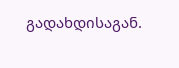გადახდისაგან.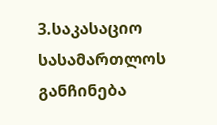3.საკასაციო სასამართლოს განჩინება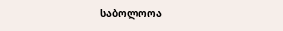საბოლოოა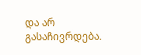და არ გასაჩივრდება.